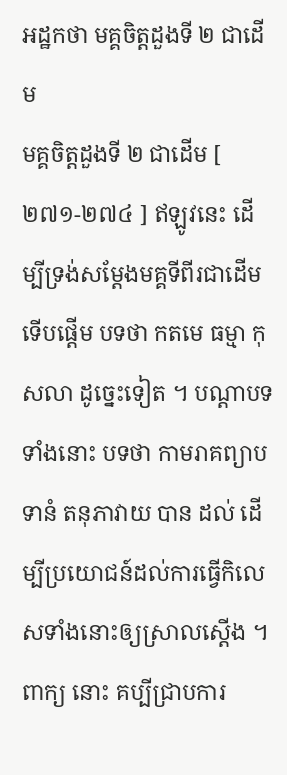អដ្ឋកថា មគ្គចិត្តដួងទី ២ ជាដើម
មគ្គចិត្តដួងទី ២ ជាដើម [ ២៧១-២៧៤ ] ឥឡូវនេះ ដើម្បីទ្រង់សម្តែងមគ្គទីពីរជាដើម ទើបផ្តើម បទថា កតមេ ធម្មា កុសលា ដូច្នេះទៀត ។ បណ្តាបទទាំងនោះ បទថា កាមរាគព្យាបទានំ តនុភាវាយ បាន ដល់ ដើម្បីប្រយោជន៍ដល់ការធ្វើកិលេសទាំងនោះឲ្យស្រាលស្តើង ។ ពាក្យ នោះ គប្បីជ្រាបការ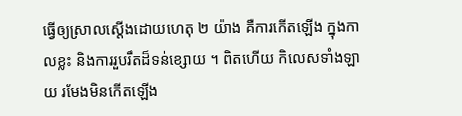ធ្វើឲ្យស្រាលស្តើងដោយហេតុ ២ យ៉ាង គឺការកើតឡើង ក្នុងកាលខ្លះ និងការរួបរឹតដ៏ទន់ខ្សោយ ។ ពិតហើយ កិលេសទាំងឡាយ រមែងមិនកើតឡើង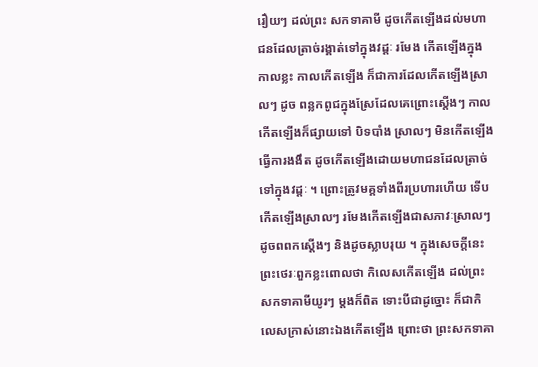រឿយៗ ដល់ព្រះ សកទាគាមី ដូចកើតឡើងដល់មហាជនដែលត្រាច់រង្គាត់ទៅក្នុងវដ្តៈ រមែង កើតឡើងក្នុងកាលខ្លះ កាលកើតឡើង ក៏ជាការដែលកើតឡើងស្រាលៗ ដូច ពន្លកពូជក្នុងស្រែដែលគេព្រោះស្តើងៗ កាលកើតឡើងក៏ផ្សាយទៅ បិទបាំង ស្រាលៗ មិនកើតឡើងធ្វើការងងឹត ដូចកើតឡើងដោយមហាជនដែលត្រាច់ ទៅក្នុងវដ្តៈ ។ ព្រោះត្រូវមគ្គទាំងពីរប្រហារហើយ ទើបកើតឡើងស្រាលៗ រមែងកើតឡើងជាសភាវៈស្រាលៗ ដូចពពកស្តើងៗ និងដូចស្លាបរុយ ។ ក្នុងសេចក្តីនេះ ព្រះថេរៈពួកខ្លះពោលថា កិលេសកើតឡើង ដល់ព្រះ សកទាគាមីយូរៗ ម្តងក៏ពិត ទោះបីជាដូច្នោះ ក៏ជាកិលេសក្រាស់នោះឯងកើតឡើង ព្រោះថា ព្រះសកទាគា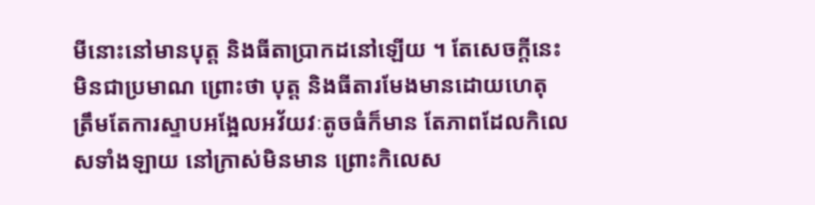មីនោះនៅមានបុត្ត និងធីតាប្រាកដនៅឡើយ ។ តែសេចក្តីនេះ មិនជាប្រមាណ ព្រោះថា បុត្ត និងធីតារមែងមានដោយហេតុ ត្រឹមតែការស្ទាបអង្អែលអវ័យវៈតូចធំក៏មាន តែភាពដែលកិលេសទាំងឡាយ នៅក្រាស់មិនមាន ព្រោះកិលេស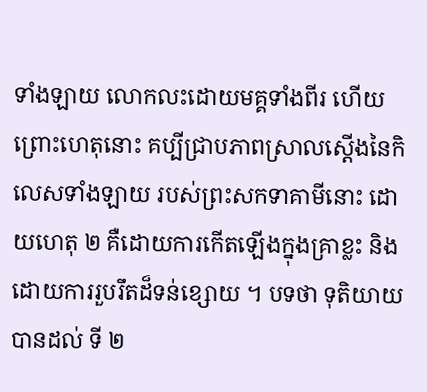ទាំងឡាយ លោកលះដោយមគ្គទាំងពីរ ហើយ ព្រោះហេតុនោះ គប្បីជ្រាបភាពស្រាលស្តើងនៃកិលេសទាំងឡាយ របស់ព្រះសកទាគាមីនោះ ដោយហេតុ ២ គឺដោយការកើតឡើងក្នុងគ្រាខ្លះ និងដោយការរួបរឹតដ៏ទន់ខ្សោយ ។ បទថា ទុតិយាយ បានដល់ ទី ២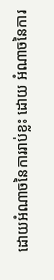ដោយអំណាចនៃការរាប់ខ្លះ ដោយ អំណាចនៃការ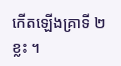កើតឡើងគ្រាទី ២ ខ្លះ ។